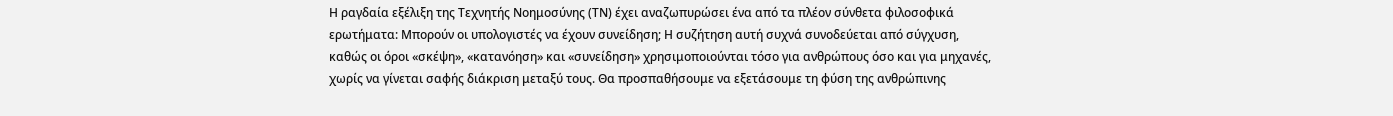Η ραγδαία εξέλιξη της Τεχνητής Νοημοσύνης (ΤΝ) έχει αναζωπυρώσει ένα από τα πλέον σύνθετα φιλοσοφικά ερωτήματα: Μπορούν οι υπολογιστές να έχουν συνείδηση; Η συζήτηση αυτή συχνά συνοδεύεται από σύγχυση, καθώς οι όροι «σκέψη», «κατανόηση» και «συνείδηση» χρησιμοποιούνται τόσο για ανθρώπους όσο και για μηχανές, χωρίς να γίνεται σαφής διάκριση μεταξύ τους. Θα προσπαθήσουμε να εξετάσουμε τη φύση της ανθρώπινης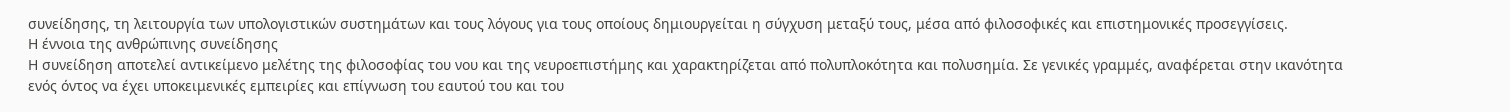συνείδησης, τη λειτουργία των υπολογιστικών συστημάτων και τους λόγους για τους οποίους δημιουργείται η σύγχυση μεταξύ τους, μέσα από φιλοσοφικές και επιστημονικές προσεγγίσεις.
Η έννοια της ανθρώπινης συνείδησης
Η συνείδηση αποτελεί αντικείμενο μελέτης της φιλοσοφίας του νου και της νευροεπιστήμης και χαρακτηρίζεται από πολυπλοκότητα και πολυσημία. Σε γενικές γραμμές, αναφέρεται στην ικανότητα ενός όντος να έχει υποκειμενικές εμπειρίες και επίγνωση του εαυτού του και του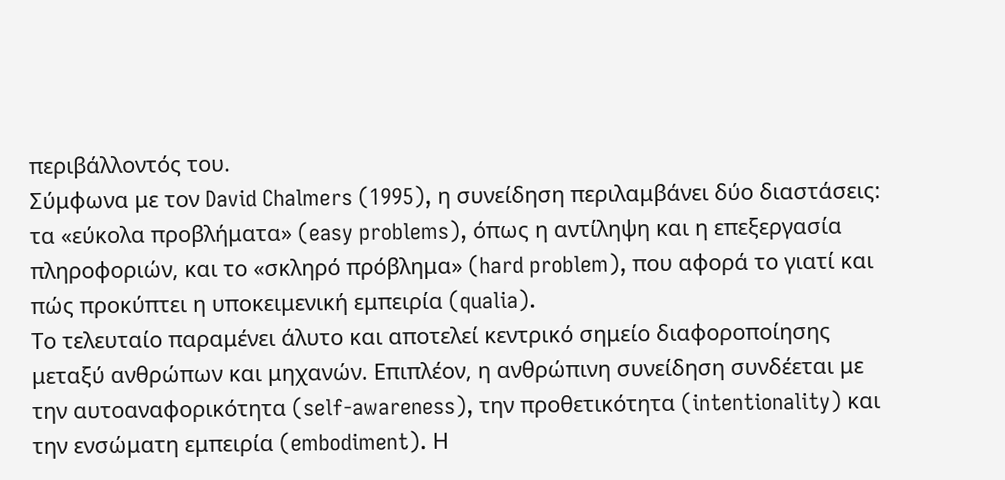περιβάλλοντός του.
Σύμφωνα με τον David Chalmers (1995), η συνείδηση περιλαμβάνει δύο διαστάσεις: τα «εύκολα προβλήματα» (easy problems), όπως η αντίληψη και η επεξεργασία πληροφοριών, και το «σκληρό πρόβλημα» (hard problem), που αφορά το γιατί και πώς προκύπτει η υποκειμενική εμπειρία (qualia).
Το τελευταίο παραμένει άλυτο και αποτελεί κεντρικό σημείο διαφοροποίησης μεταξύ ανθρώπων και μηχανών. Επιπλέον, η ανθρώπινη συνείδηση συνδέεται με την αυτοαναφορικότητα (self-awareness), την προθετικότητα (intentionality) και την ενσώματη εμπειρία (embodiment). Η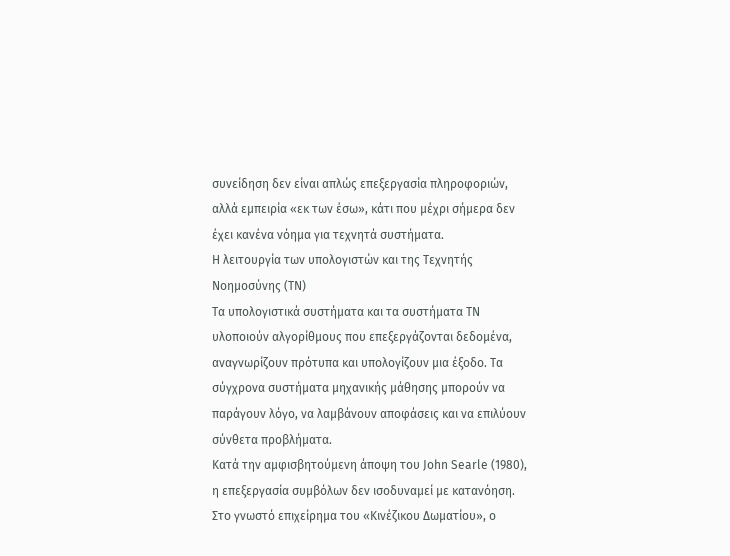συνείδηση δεν είναι απλώς επεξεργασία πληροφοριών, αλλά εμπειρία «εκ των έσω», κάτι που μέχρι σήμερα δεν έχει κανένα νόημα για τεχνητά συστήματα.
Η λειτουργία των υπολογιστών και της Τεχνητής Νοημοσύνης (ΤΝ)
Τα υπολογιστικά συστήματα και τα συστήματα ΤΝ υλοποιούν αλγορίθμους που επεξεργάζονται δεδομένα, αναγνωρίζουν πρότυπα και υπολογίζουν μια έξοδο. Τα σύγχρονα συστήματα μηχανικής μάθησης μπορούν να παράγουν λόγο, να λαμβάνουν αποφάσεις και να επιλύουν σύνθετα προβλήματα.
Κατά την αμφισβητούμενη άποψη του John Searle (1980), η επεξεργασία συμβόλων δεν ισοδυναμεί με κατανόηση. Στο γνωστό επιχείρημα του «Κινέζικου Δωματίου», ο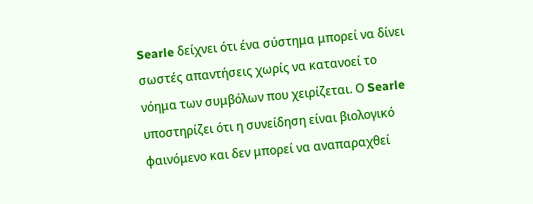Searle δείχνει ότι ένα σύστημα μπορεί να δίνει σωστές απαντήσεις χωρίς να κατανοεί το νόημα των συμβόλων που χειρίζεται. Ο Searle υποστηρίζει ότι η συνείδηση είναι βιολογικό φαινόμενο και δεν μπορεί να αναπαραχθεί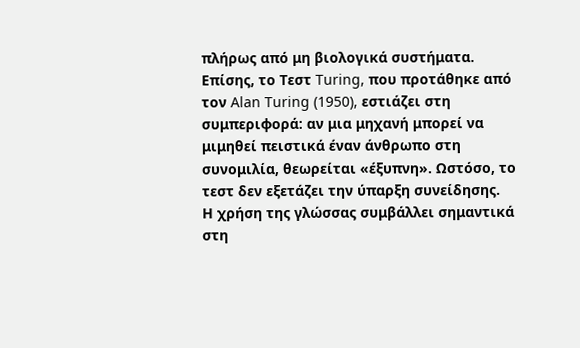πλήρως από μη βιολογικά συστήματα.
Επίσης, το Τεστ Turing, που προτάθηκε από τον Alan Turing (1950), εστιάζει στη συμπεριφορά: αν μια μηχανή μπορεί να μιμηθεί πειστικά έναν άνθρωπο στη συνομιλία, θεωρείται «έξυπνη». Ωστόσο, το τεστ δεν εξετάζει την ύπαρξη συνείδησης.
Η χρήση της γλώσσας συμβάλλει σημαντικά στη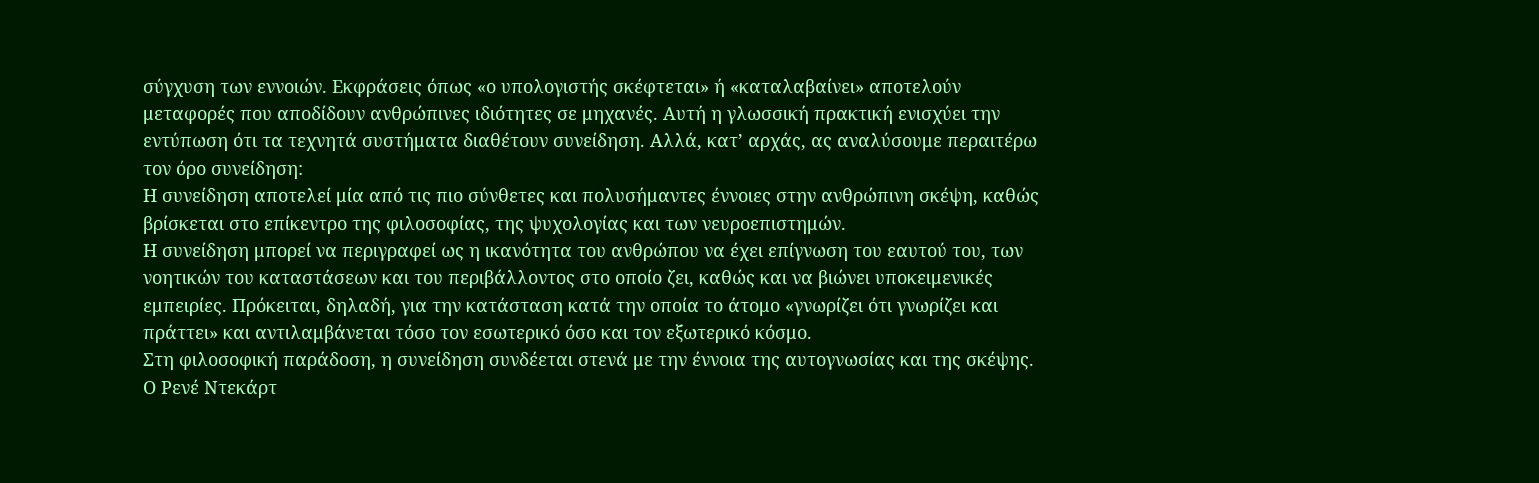σύγχυση των εννοιών. Εκφράσεις όπως «ο υπολογιστής σκέφτεται» ή «καταλαβαίνει» αποτελούν μεταφορές που αποδίδουν ανθρώπινες ιδιότητες σε μηχανές. Αυτή η γλωσσική πρακτική ενισχύει την εντύπωση ότι τα τεχνητά συστήματα διαθέτουν συνείδηση. Αλλά, κατ’ αρχάς, ας αναλύσουμε περαιτέρω τον όρο συνείδηση:
Η συνείδηση αποτελεί μία από τις πιο σύνθετες και πολυσήμαντες έννοιες στην ανθρώπινη σκέψη, καθώς βρίσκεται στο επίκεντρο της φιλοσοφίας, της ψυχολογίας και των νευροεπιστημών.
Η συνείδηση μπορεί να περιγραφεί ως η ικανότητα του ανθρώπου να έχει επίγνωση του εαυτού του, των νοητικών του καταστάσεων και του περιβάλλοντος στο οποίο ζει, καθώς και να βιώνει υποκειμενικές εμπειρίες. Πρόκειται, δηλαδή, για την κατάσταση κατά την οποία το άτομο «γνωρίζει ότι γνωρίζει και πράττει» και αντιλαμβάνεται τόσο τον εσωτερικό όσο και τον εξωτερικό κόσμο.
Στη φιλοσοφική παράδοση, η συνείδηση συνδέεται στενά με την έννοια της αυτογνωσίας και της σκέψης. Ο Ρενέ Ντεκάρτ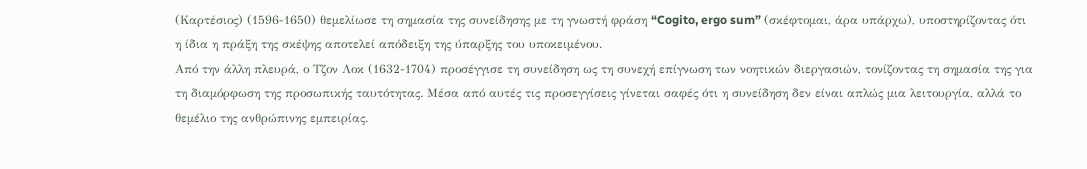(Καρτέσιος) (1596-1650) θεμελίωσε τη σημασία της συνείδησης με τη γνωστή φράση “Cogito, ergo sum” (σκέφτομαι, άρα υπάρχω), υποστηρίζοντας ότι η ίδια η πράξη της σκέψης αποτελεί απόδειξη της ύπαρξης του υποκειμένου.
Από την άλλη πλευρά, ο Τζον Λοκ (1632-1704) προσέγγισε τη συνείδηση ως τη συνεχή επίγνωση των νοητικών διεργασιών, τονίζοντας τη σημασία της για τη διαμόρφωση της προσωπικής ταυτότητας. Μέσα από αυτές τις προσεγγίσεις γίνεται σαφές ότι η συνείδηση δεν είναι απλώς μια λειτουργία, αλλά το θεμέλιο της ανθρώπινης εμπειρίας.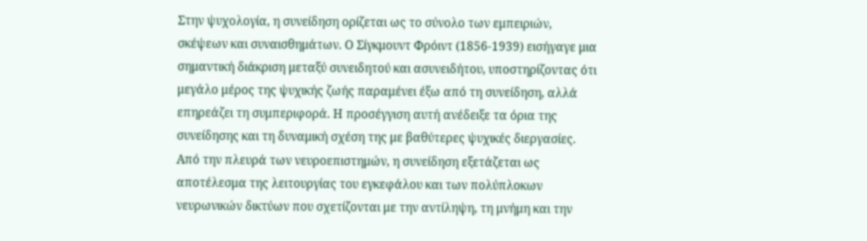Στην ψυχολογία, η συνείδηση ορίζεται ως το σύνολο των εμπειριών, σκέψεων και συναισθημάτων. Ο Σίγκμουντ Φρόιντ (1856-1939) εισήγαγε μια σημαντική διάκριση μεταξύ συνειδητού και ασυνειδήτου, υποστηρίζοντας ότι μεγάλο μέρος της ψυχικής ζωής παραμένει έξω από τη συνείδηση, αλλά επηρεάζει τη συμπεριφορά. Η προσέγγιση αυτή ανέδειξε τα όρια της συνείδησης και τη δυναμική σχέση της με βαθύτερες ψυχικές διεργασίες.
Από την πλευρά των νευροεπιστημών, η συνείδηση εξετάζεται ως αποτέλεσμα της λειτουργίας του εγκεφάλου και των πολύπλοκων νευρωνικών δικτύων που σχετίζονται με την αντίληψη, τη μνήμη και την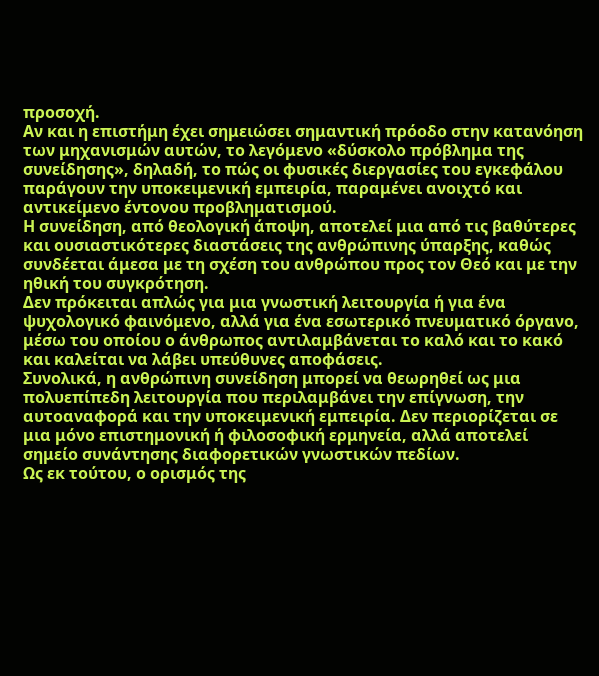προσοχή.
Αν και η επιστήμη έχει σημειώσει σημαντική πρόοδο στην κατανόηση των μηχανισμών αυτών, το λεγόμενο «δύσκολο πρόβλημα της συνείδησης», δηλαδή, το πώς οι φυσικές διεργασίες του εγκεφάλου παράγουν την υποκειμενική εμπειρία, παραμένει ανοιχτό και αντικείμενο έντονου προβληματισμού.
Η συνείδηση, από θεολογική άποψη, αποτελεί μια από τις βαθύτερες και ουσιαστικότερες διαστάσεις της ανθρώπινης ύπαρξης, καθώς συνδέεται άμεσα με τη σχέση του ανθρώπου προς τον Θεό και με την ηθική του συγκρότηση.
Δεν πρόκειται απλώς για μια γνωστική λειτουργία ή για ένα ψυχολογικό φαινόμενο, αλλά για ένα εσωτερικό πνευματικό όργανο, μέσω του οποίου ο άνθρωπος αντιλαμβάνεται το καλό και το κακό και καλείται να λάβει υπεύθυνες αποφάσεις.
Συνολικά, η ανθρώπινη συνείδηση μπορεί να θεωρηθεί ως μια πολυεπίπεδη λειτουργία που περιλαμβάνει την επίγνωση, την αυτοαναφορά και την υποκειμενική εμπειρία. Δεν περιορίζεται σε μια μόνο επιστημονική ή φιλοσοφική ερμηνεία, αλλά αποτελεί σημείο συνάντησης διαφορετικών γνωστικών πεδίων.
Ως εκ τούτου, ο ορισμός της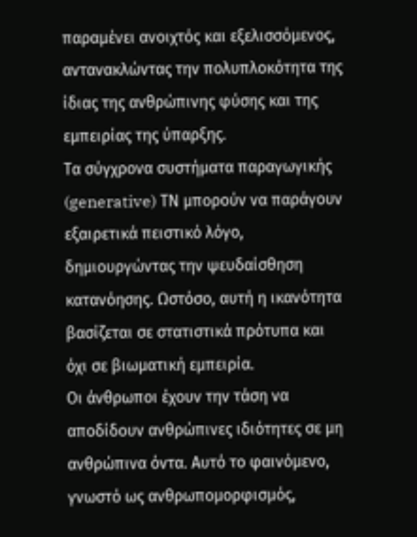παραμένει ανοιχτός και εξελισσόμενος, αντανακλώντας την πολυπλοκότητα της ίδιας της ανθρώπινης φύσης και της εμπειρίας της ύπαρξης.
Τα σύγχρονα συστήματα παραγωγικής (generative) ΤΝ μπορούν να παράγουν εξαιρετικά πειστικό λόγο, δημιουργώντας την ψευδαίσθηση κατανόησης. Ωστόσο, αυτή η ικανότητα βασίζεται σε στατιστικά πρότυπα και όχι σε βιωματική εμπειρία.
Οι άνθρωποι έχουν την τάση να αποδίδουν ανθρώπινες ιδιότητες σε μη ανθρώπινα όντα. Αυτό το φαινόμενο, γνωστό ως ανθρωπομορφισμός,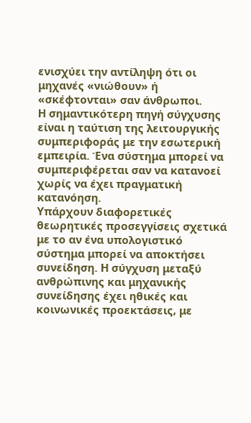ενισχύει την αντίληψη ότι οι μηχανές «νιώθουν» ή «σκέφτονται» σαν άνθρωποι.
Η σημαντικότερη πηγή σύγχυσης είναι η ταύτιση της λειτουργικής συμπεριφοράς με την εσωτερική εμπειρία. Ένα σύστημα μπορεί να συμπεριφέρεται σαν να κατανοεί χωρίς να έχει πραγματική κατανόηση.
Υπάρχουν διαφορετικές θεωρητικές προσεγγίσεις σχετικά με το αν ένα υπολογιστικό σύστημα μπορεί να αποκτήσει συνείδηση. Η σύγχυση μεταξύ ανθρώπινης και μηχανικής συνείδησης έχει ηθικές και κοινωνικές προεκτάσεις, με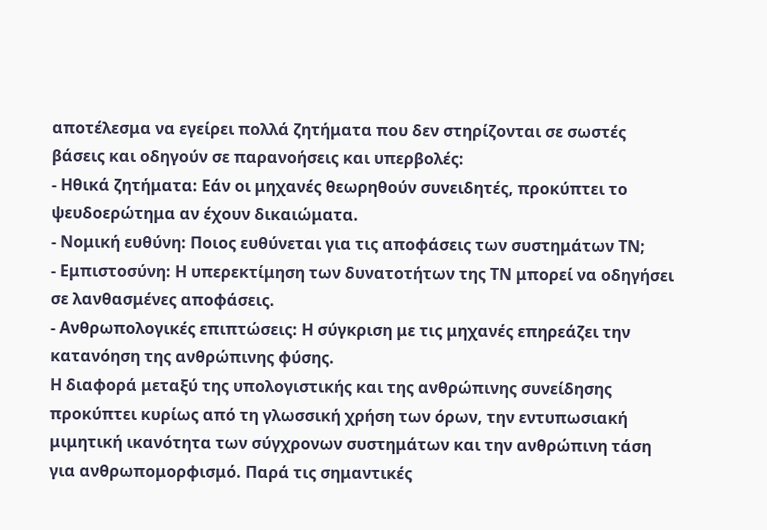αποτέλεσμα να εγείρει πολλά ζητήματα που δεν στηρίζονται σε σωστές βάσεις και οδηγούν σε παρανοήσεις και υπερβολές:
- Ηθικά ζητήματα: Εάν οι μηχανές θεωρηθούν συνειδητές, προκύπτει το ψευδοερώτημα αν έχουν δικαιώματα.
- Νομική ευθύνη: Ποιος ευθύνεται για τις αποφάσεις των συστημάτων ΤΝ;
- Εμπιστοσύνη: Η υπερεκτίμηση των δυνατοτήτων της ΤΝ μπορεί να οδηγήσει σε λανθασμένες αποφάσεις.
- Ανθρωπολογικές επιπτώσεις: Η σύγκριση με τις μηχανές επηρεάζει την κατανόηση της ανθρώπινης φύσης.
Η διαφορά μεταξύ της υπολογιστικής και της ανθρώπινης συνείδησης προκύπτει κυρίως από τη γλωσσική χρήση των όρων, την εντυπωσιακή μιμητική ικανότητα των σύγχρονων συστημάτων και την ανθρώπινη τάση για ανθρωπομορφισμό. Παρά τις σημαντικές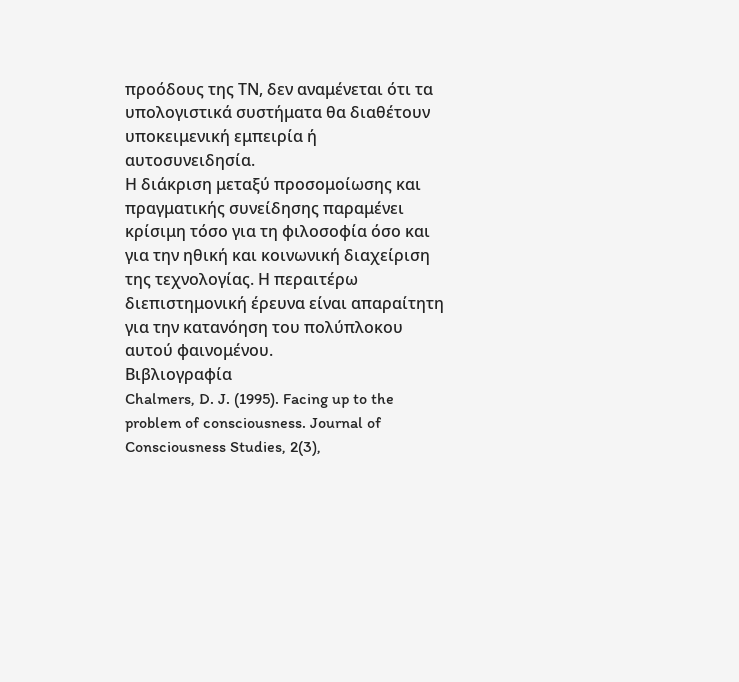προόδους της ΤΝ, δεν αναμένεται ότι τα υπολογιστικά συστήματα θα διαθέτουν υποκειμενική εμπειρία ή αυτοσυνειδησία.
Η διάκριση μεταξύ προσομοίωσης και πραγματικής συνείδησης παραμένει κρίσιμη τόσο για τη φιλοσοφία όσο και για την ηθική και κοινωνική διαχείριση της τεχνολογίας. Η περαιτέρω διεπιστημονική έρευνα είναι απαραίτητη για την κατανόηση του πολύπλοκου αυτού φαινομένου.
Βιβλιογραφία
Chalmers, D. J. (1995). Facing up to the problem of consciousness. Journal of Consciousness Studies, 2(3),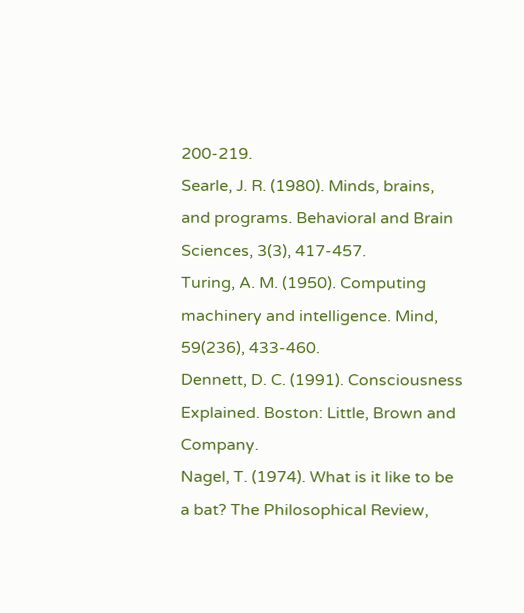200-219.
Searle, J. R. (1980). Minds, brains, and programs. Behavioral and Brain Sciences, 3(3), 417-457.
Turing, A. M. (1950). Computing machinery and intelligence. Mind, 59(236), 433-460.
Dennett, D. C. (1991). Consciousness Explained. Boston: Little, Brown and Company.
Nagel, T. (1974). What is it like to be a bat? The Philosophical Review,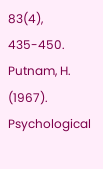83(4), 435-450.
Putnam, H. (1967). Psychological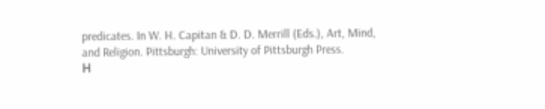predicates. In W. H. Capitan & D. D. Merrill (Eds.), Art, Mind, and Religion. Pittsburgh: University of Pittsburgh Press.
Η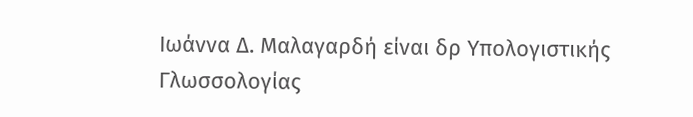Ιωάννα Δ. Μαλαγαρδή είναι δρ Υπολογιστικής Γλωσσολογίας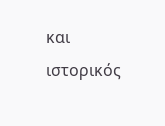και ιστορικός